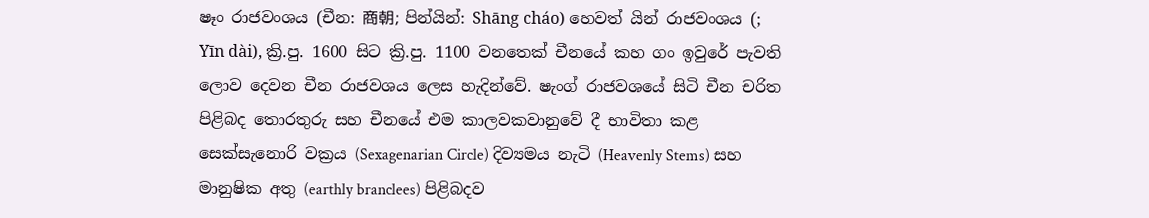ෂෑං රාජවංශය (චීන: 商朝; පින්යින්: Shāng cháo) හෙවත් ‍යින් ‍රාජවංශය (; Yīn dài), ක්‍රි.පු. 1600 සිට ක්‍රි.පු. 1100 වනතෙක් චීනයේ කහ ගං ඉවුරේ පැවති ලොව දෙවන චීන රාජවශය ලෙස හැදින්වේ. ෂැංග් රාජවශයේ සිටි චීන චරිත පිළිබද තොරතුරු සහ චීනයේ එම කාලවකවානුවේ දී භාවිතා කළ සෙක්සැනොරි වක්‍රය (Sexagenarian Circle) දිව්‍යමය නැටි (Heavenly Stems) සහ මානුෂික අතු (earthly branclees) පිළිබදව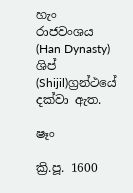හැං රාජවංශය (Han Dynasty) ශිප් (Shijil)ග්‍රන්ථයේ දක්වා ඇත.

ෂෑං

ක්‍රි.පූ. 1600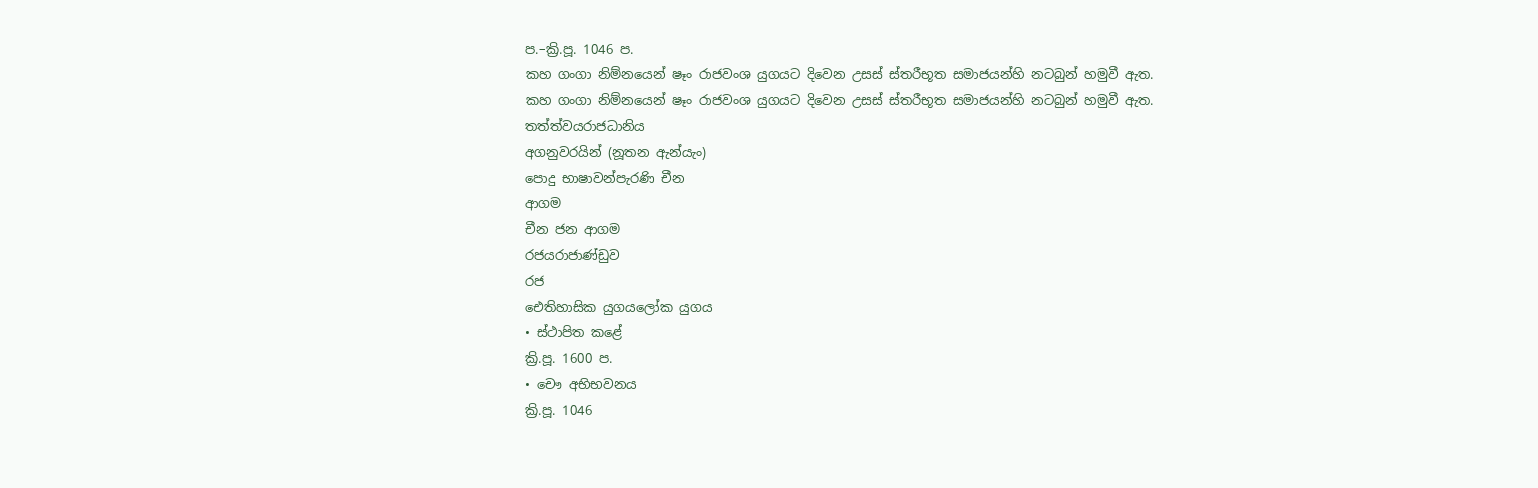ප.–ක්‍රි.පූ. 1046 ප.
කහ ගංගා නිම්නයෙන් ෂෑං රාජවංශ යුගයට දිවෙන උසස් ස්තරීභූත සමාජයන්හි නටබුන් හමුවී ඇත.
කහ ගංගා නිම්නයෙන් ෂෑං රාජවංශ යුගයට දිවෙන උසස් ස්තරීභූත සමාජයන්හි නටබුන් හමුවී ඇත.
තත්ත්වයරාජධානිය
අගනුවරයින් (නූතන ඇන්යැං)
පොදු භාෂාවන්පැරණි චීන
ආගම
චීන ජන ආගම
රජයරාජාණ්ඩුව
රජ
ඓතිහාසික යුගයලෝක යුගය
• ස්ථාපිත කළේ
ක්‍රි.පූ. 1600 ප.
• චෞ අභිභවනය
ක්‍රි.පූ. 1046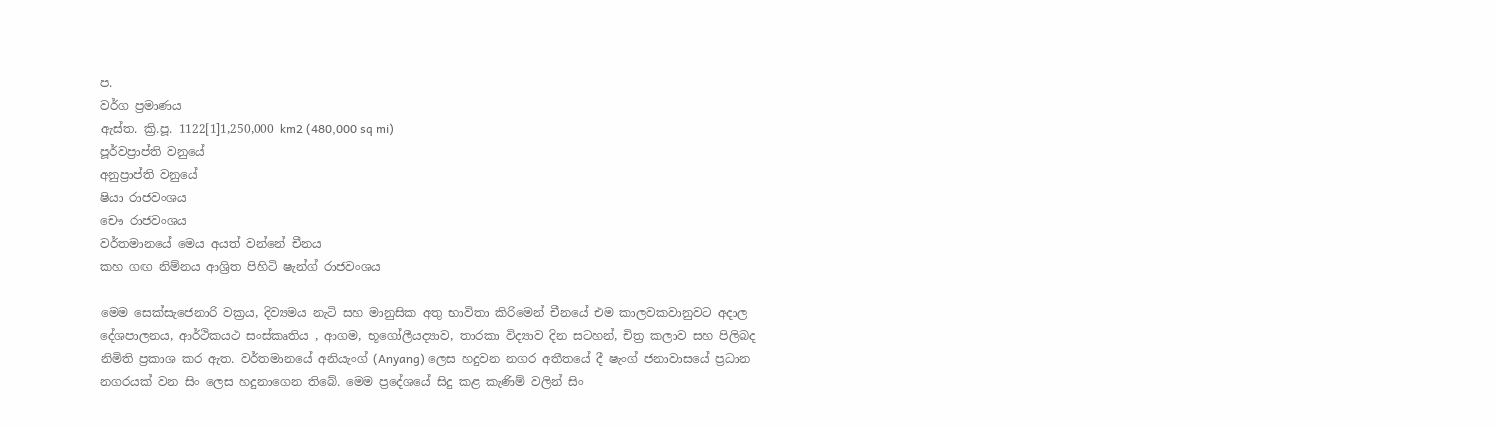ප.
වර්ග ප්‍රමාණය
ඇස්ත. ක්‍රි.පූ. 1122[1]1,250,000 km2 (480,000 sq mi)
පූර්වප්‍රාප්ති වනුයේ
අනුප්‍රාප්ති වනුයේ
ෂියා රාජවංශය
චෞ රාජවංශය
වර්තමානයේ මෙය අයත් වන්නේ චීනය
කහ ගඟ නිම්නය ආශ්‍රිත පිහිටි ෂැන්ග් රාජවංශය

මෙම සෙක්සැජෙනාරි වක්‍රය, දිව්‍යමය නැටි සහ මානුසික අතු භාවිතා කිරිමෙන් චීනයේ එම කාලවකවානුවට අදාල දේශපාලනය, ආර්ථිකයථ සංස්කෘතිය , ආගම, භූගෝලීයද්‍යාව, තාරකා විද්‍යාව දින සටහන්, චිත්‍ර කලාව සහ පිලිබද නිමිති ප්‍රකාශ කර ඇත. වර්තමානයේ අනියැංග් (Anyang) ලෙස හදුවන නගර අතීතයේ දී ෂැංග් ජනාවාසයේ ප්‍රධාන නගරයක් වන සිං ලෙස හදුනාගෙන තිබේ. මෙම ප්‍රදේශයේ සිදු කළ කැණිම් වලින් සිං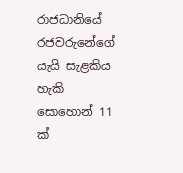රාජධානියේ රජවරුනේගේ යැයි සැළකිය හැකි සොහොන් 11 ක්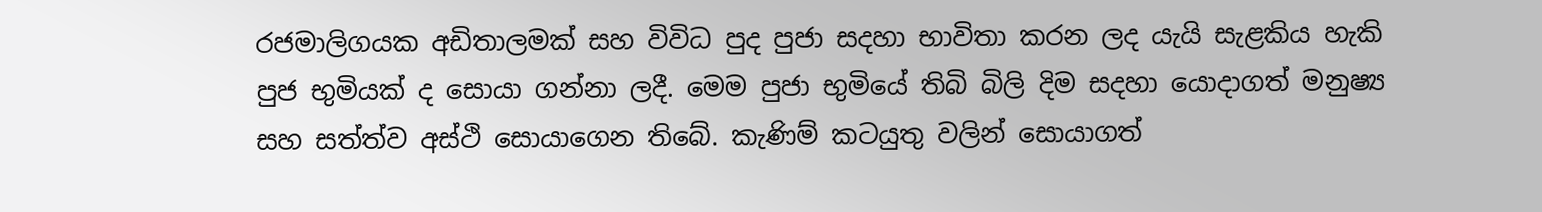රජමාලිගයක අඩිතාලමක් සහ විවිධ පුද පුජා සදහා භාවිතා කරන ලද යැයි සැළකිය හැකි පුජ භුමියක් ද සොයා ගන්නා ලදී. මෙම පුජා භුමියේ තිබි බිලි දිම සදහා යොදාගත් මනුෂ්‍ය සහ සත්ත්ව අස්ථි සොයාගෙන තිබේ. කැණිම් කටයුතු වලින් සොයාගත්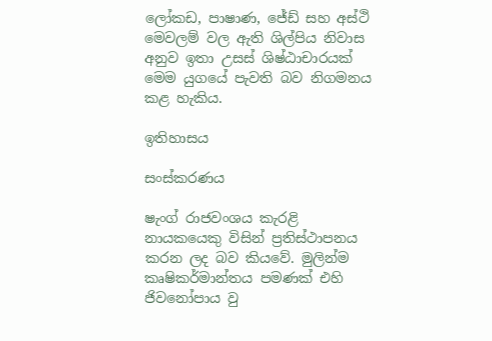ලෝකඩ, පාෂාණ, ජේඩ් සහ අස්ථි මෙවලම් වල ඇති ශිල්පිය නිවාස අනුව ඉතා උසස් ශිෂ්ඨාචාරයක් මෙම යුගයේ පැවති බව නිගමනය කළ හැකිය.

ඉතිහාසය

සංස්කරණය

ෂැංග් රාජවංශය කැරළි නායකයෙකු විසින් ප්‍රතිස්ථාපනය කරන ලද බව කියවේ. මුලින්ම කෘෂිකර්මාන්තය පමණක් එහි ජිවනෝපාය වු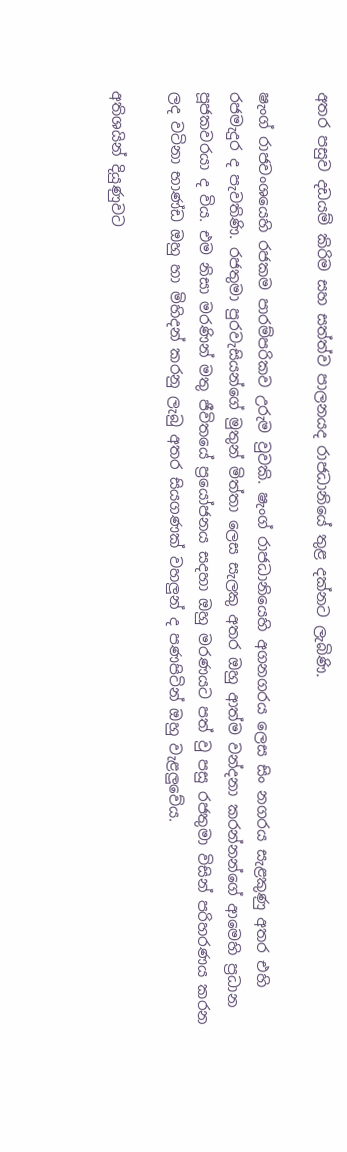අතර පසුව දඩයම් කිරිම සහ සත්ත්ව පාලනයද රාජධානියේ තුළ දක්නට ලැබිණි.

ෂැංග් රාජවංශයෙහි රජකම පාරම්පරිකව උරුම වුවකි. ෂැංග් රාජධානියෙහි අගනගරය ලෙස සිං නගරය සැළකුණු අතර එහි රජමැදුර ද පැවතිණි. රජතුමා පුරවැසියන්ගේ මුතුන් මිත්තා ලෙස සැලකු අතර ඔහු ආත්ම වන්දනා කරන්නන්ගේ ආමෙහි ප්‍රධාන පූජකවරයා ද විය. එම නිසා මරණින් මතු ජීවිතයේ ප්‍රයෝජනය සදහා ඔහු මරණය‍ට පත් වු පසු රජතුමා විසින් පරිහරණය කරන ලද වටිනා භාණ්ඩ ඔහු හා මිහිදන් කරනු ලැ‍බු අතර සියගණක් වහලුන් ද පණපිටින් ඔහු වැළලුවේය.

අතිශයින් දියුණුවට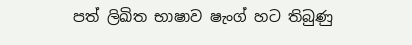පත් ලිඛිත භාෂාව ෂැංග් හට තිබුණු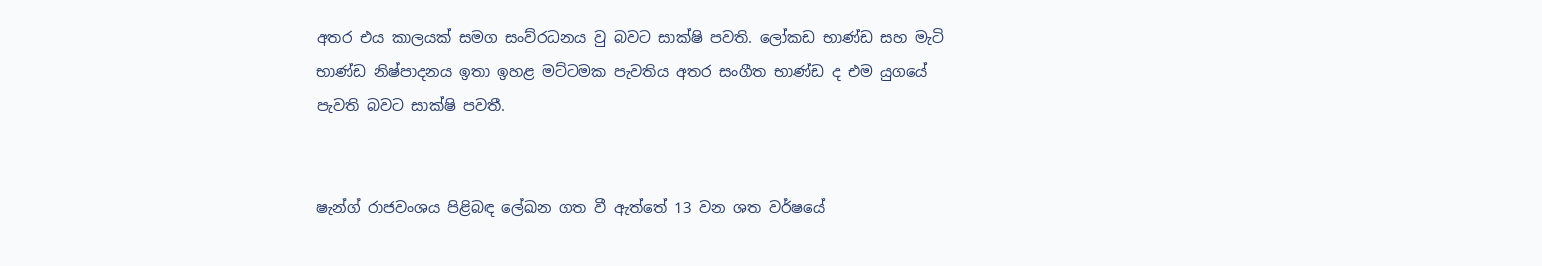අතර එය කාලයක් සමග සංව්රධනය වු බවට සාක්ෂි පවති. ලෝකඩ භාණ්ඩ සහ මැටි භාණ්ඩ නිෂ්පාදනය ඉතා ඉහළ මට්ටමක පැවතිය අතර සංගීත භාණ්ඩ ද එම යුගයේ පැවති බවට සාක්ෂි පවතී.


ෂැන්ග් රාජවංශය පිළිබඳ ලේඛන ගත වී ඇත්තේ 13 වන ශත වර්ෂයේ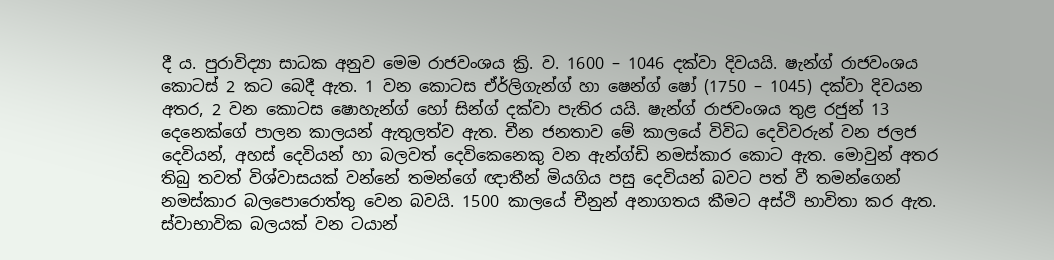දී ය. පුරාවිද්‍යා සාධක අනුව මෙම රාජවංශය ක්‍රි. ව. 1600 – 1046 දක්වා දිවයයි. ෂැන්ග් රාජවංශය කොටස් 2 කට බෙදී ඇත. 1 වන කොටස ඒර්ලිගැන්ග් හා ෂෙන්ග් ෂෝ (1750 – 1045) දක්වා දිවයන අතර, 2 වන කොටස ෂොහැන්ග් හෝ සින්ග් දක්වා පැතිර යයි. ෂැන්ග් රාජවංශය තුළ රජුන් 13 දෙනෙක්ගේ පාලන කාලයන් ඇතුලත්ව ඇත. චීන ජනතාව මේ කාලයේ විවිධ දෙවිවරුන් වන ජලජ දෙවියන්, අහස් දෙවියන් හා බලවත් දෙවිකෙනෙකු වන ඇන්ග්ඩි නමස්කාර කොට ඇත. මොවුන් අතර තිබු තවත් විශ්වාසයක් වන්නේ තමන්ගේ ඥාතීන් මියගිය පසු දෙවියන් බවට පත් වී තමන්ගෙන් නමස්කාර බලපොරො‍ත්තු වෙන බවයි. 1500 කාලයේ චීනුන් අනාගතය කීමට අස්ථි භාවිතා කර ඇත. ස්වාභාවික බලයක් වන ටයාන්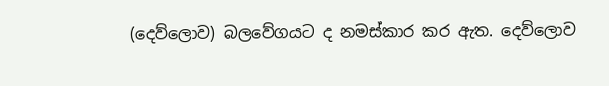(දෙව්ලොව) බලවේගයට ද නමස්කාර කර ඇත. දෙව්ලොව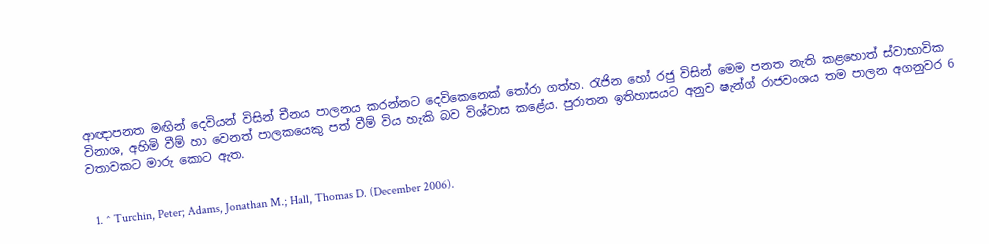ආඥාපනත මඟින් දෙවියන් විසින් චීනය පාලනය කරන්නට දෙවිකෙනෙක් තෝරා ගත්හ. රැජින හෝ රජු විසින් මෙම පනත නැති කළහොත් ස්වාභාවික විනාශ, අහිමි වීම් හා වෙනත් පාලකයෙකු පත් වීම් විය හැකි බව විශ්වාස කළේය. පුරාතන ඉතිහාසය‍‍ට අනුව ෂැන්ග් රාජවංශය තම පාලන අගනුවර 6 වතාවකට මාරු කොට ඇත.


  1. ^ Turchin, Peter; Adams, Jonathan M.; Hall, Thomas D. (December 2006).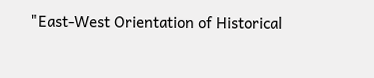"East-West Orientation of Historical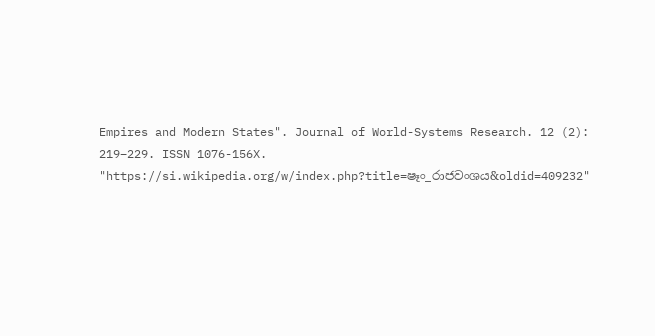Empires and Modern States". Journal of World-Systems Research. 12 (2): 219–229. ISSN 1076-156X.
"https://si.wikipedia.org/w/index.php?title=ෂෑං_රාජවංශය&oldid=409232"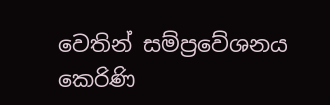වෙතින් සම්ප්‍රවේශනය කෙරිණි